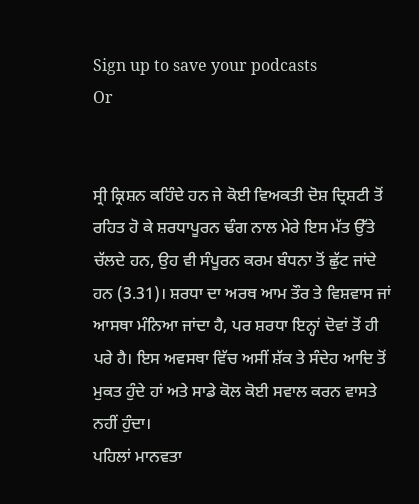Sign up to save your podcasts
Or


ਸ੍ਰੀ ਕ੍ਰਿਸ਼ਨ ਕਹਿੰਦੇ ਹਨ ਜੇ ਕੋਈ ਵਿਅਕਤੀ ਦੋਸ਼ ਦ੍ਰਿਸ਼ਟੀ ਤੋਂ ਰਹਿਤ ਹੋ ਕੇ ਸ਼ਰਧਾਪੂਰਨ ਢੰਗ ਨਾਲ ਮੇਰੇ ਇਸ ਮੱਤ ਉੱਤੇ ਚੱਲਦੇ ਹਨ, ਉਹ ਵੀ ਸੰਪੂਰਨ ਕਰਮ ਬੰਧਨਾ ਤੋਂ ਛੁੱਟ ਜਾਂਦੇ ਹਨ (3.31)। ਸ਼ਰਧਾ ਦਾ ਅਰਥ ਆਮ ਤੌਰ ਤੇ ਵਿਸ਼ਵਾਸ ਜਾਂ ਆਸਥਾ ਮੰਨਿਆ ਜਾਂਦਾ ਹੈ, ਪਰ ਸ਼ਰਧਾ ਇਨ੍ਹਾਂ ਦੋਵਾਂ ਤੋਂ ਹੀ ਪਰੇ ਹੈ। ਇਸ ਅਵਸਥਾ ਵਿੱਚ ਅਸੀਂ ਸ਼ੱਕ ਤੇ ਸੰਦੇਹ ਆਦਿ ਤੋਂ ਮੁਕਤ ਹੁੰਦੇ ਹਾਂ ਅਤੇ ਸਾਡੇ ਕੋਲ ਕੋਈ ਸਵਾਲ ਕਰਨ ਵਾਸਤੇ ਨਹੀਂ ਹੁੰਦਾ।
ਪਹਿਲਾਂ ਮਾਨਵਤਾ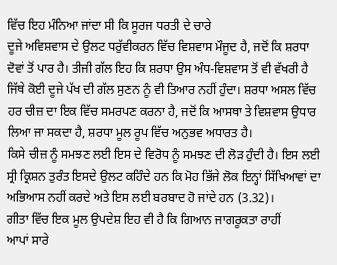ਵਿੱਚ ਇਹ ਮੰਨਿਆ ਜਾਂਦਾ ਸੀ ਕਿ ਸੂਰਜ ਧਰਤੀ ਦੇ ਚਾਰੇ
ਦੂਜੇ ਅਵਿਸ਼ਵਾਸ ਦੇ ਉਲਟ ਧਰੁੱਵੀਕਰਨ ਵਿੱਚ ਵਿਸ਼ਵਾਸ ਮੌਜੂਦ ਹੈ, ਜਦੋਂ ਕਿ ਸ਼ਰਧਾ ਦੋਵਾਂ ਤੋਂ ਪਾਰ ਹੈ। ਤੀਜੀ ਗੱਲ ਇਹ ਕਿ ਸ਼ਰਧਾ ਉਸ ਅੰਧ-ਵਿਸ਼ਵਾਸ ਤੋਂ ਵੀ ਵੱਖਰੀ ਹੈ ਜਿੱਥੇ ਕੋਈ ਦੂਜੇ ਪੱਖ ਦੀ ਗੱਲ ਸੁਣਨ ਨੂੰ ਵੀ ਤਿਆਰ ਨਹੀਂ ਹੁੰਦਾ। ਸ਼ਰਧਾ ਅਸਲ ਵਿੱਚ ਹਰ ਚੀਜ਼ ਦਾ ਇਕ ਵਿੱਚ ਸਮਰਪਣ ਕਰਨਾ ਹੈ, ਜਦੋਂ ਕਿ ਆਸਥਾ ਤੇ ਵਿਸ਼ਵਾਸ ਉਧਾਰ ਲਿਆ ਜਾ ਸਕਦਾ ਹੈ, ਸ਼ਰਧਾ ਮੂਲ ਰੂਪ ਵਿੱਚ ਅਨੁਭਵ ਅਧਾਰਤ ਹੈ।
ਕਿਸੇ ਚੀਜ਼ ਨੂੰ ਸਮਝਣ ਲਈ ਇਸ ਦੇ ਵਿਰੋਧ ਨੂੰ ਸਮਝਣ ਦੀ ਲੋੜ ਹੁੰਦੀ ਹੈ। ਇਸ ਲਈ ਸ੍ਰੀ ਕ੍ਰਿਸ਼ਨ ਤੁਰੰਤ ਇਸਦੇ ਉਲਟ ਕਹਿੰਦੇ ਹਨ ਕਿ ਮੋਹ ਭਿੱਜੇ ਲੋਕ ਇਨ੍ਹਾਂ ਸਿੱਖਿਆਵਾਂ ਦਾ ਅਭਿਆਸ ਨਹੀਂ ਕਰਦੇ ਅਤੇ ਇਸ ਲਈ ਬਰਬਾਦ ਹੋ ਜਾਂਦੇ ਹਨ (3.32)।
ਗੀਤਾ ਵਿੱਚ ਇਕ ਮੂਲ ਉਪਦੇਸ਼ ਇਹ ਵੀ ਹੈ ਕਿ ਗਿਆਨ ਜਾਗਰੂਕਤਾ ਰਾਹੀਂ
ਆਪਾਂ ਸਾਰੇ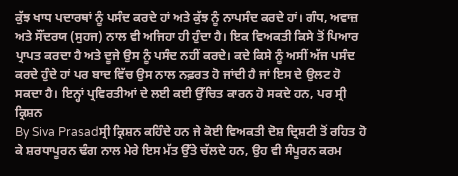ਕੁੱਝ ਖਾਧ ਪਦਾਰਥਾਂ ਨੂੰ ਪਸੰਦ ਕਰਦੇ ਹਾਂ ਅਤੇ ਕੁੱਝ ਨੂੰ ਨਾਪਸੰਦ ਕਰਦੇ ਹਾਂ। ਗੰਧ, ਅਵਾਜ਼ ਅਤੇ ਸੌਂਦਰਯ (ਸੁਹਜ) ਨਾਲ ਵੀ ਅਜਿਹਾ ਹੀ ਹੁੰਦਾ ਹੈ। ਇਕ ਵਿਅਕਤੀ ਕਿਸੇ ਤੋਂ ਪਿਆਰ ਪ੍ਰਾਪਤ ਕਰਦਾ ਹੈ ਅਤੇ ਦੂਜੇ ਉਸ ਨੂੰ ਪਸੰਦ ਨਹੀਂ ਕਰਦੇ। ਕਦੇ ਕਿਸੇ ਨੂੰ ਅਸੀਂ ਅੱਜ ਪਸੰਦ ਕਰਦੇ ਹੁੰਦੇ ਹਾਂ ਪਰ ਬਾਦ ਵਿੱਚ ਉਸ ਨਾਲ ਨਫ਼ਰਤ ਹੋ ਜਾਂਦੀ ਹੈ ਜਾਂ ਇਸ ਦੇ ਉਲਟ ਹੋ ਸਕਦਾ ਹੈ। ਇਨ੍ਹਾਂ ਪ੍ਰਵਿਰਤੀਆਂ ਦੇ ਲਈ ਕਈ ਉੱਚਿਤ ਕਾਰਨ ਹੋ ਸਕਦੇ ਹਨ, ਪਰ ਸ੍ਰੀ ਕ੍ਰਿਸ਼ਨ
By Siva Prasadਸ੍ਰੀ ਕ੍ਰਿਸ਼ਨ ਕਹਿੰਦੇ ਹਨ ਜੇ ਕੋਈ ਵਿਅਕਤੀ ਦੋਸ਼ ਦ੍ਰਿਸ਼ਟੀ ਤੋਂ ਰਹਿਤ ਹੋ ਕੇ ਸ਼ਰਧਾਪੂਰਨ ਢੰਗ ਨਾਲ ਮੇਰੇ ਇਸ ਮੱਤ ਉੱਤੇ ਚੱਲਦੇ ਹਨ, ਉਹ ਵੀ ਸੰਪੂਰਨ ਕਰਮ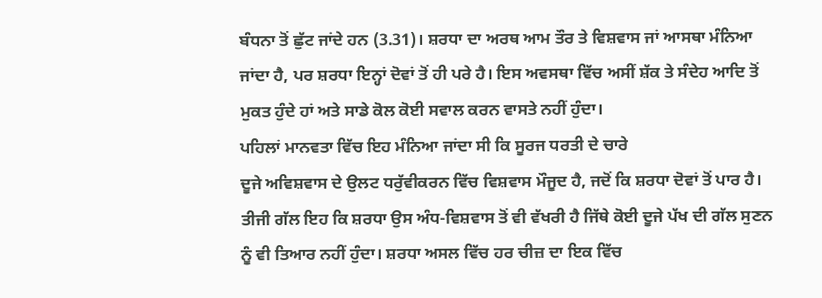ਬੰਧਨਾ ਤੋਂ ਛੁੱਟ ਜਾਂਦੇ ਹਨ (3.31)। ਸ਼ਰਧਾ ਦਾ ਅਰਥ ਆਮ ਤੌਰ ਤੇ ਵਿਸ਼ਵਾਸ ਜਾਂ ਆਸਥਾ ਮੰਨਿਆ ਜਾਂਦਾ ਹੈ, ਪਰ ਸ਼ਰਧਾ ਇਨ੍ਹਾਂ ਦੋਵਾਂ ਤੋਂ ਹੀ ਪਰੇ ਹੈ। ਇਸ ਅਵਸਥਾ ਵਿੱਚ ਅਸੀਂ ਸ਼ੱਕ ਤੇ ਸੰਦੇਹ ਆਦਿ ਤੋਂ ਮੁਕਤ ਹੁੰਦੇ ਹਾਂ ਅਤੇ ਸਾਡੇ ਕੋਲ ਕੋਈ ਸਵਾਲ ਕਰਨ ਵਾਸਤੇ ਨਹੀਂ ਹੁੰਦਾ।
ਪਹਿਲਾਂ ਮਾਨਵਤਾ ਵਿੱਚ ਇਹ ਮੰਨਿਆ ਜਾਂਦਾ ਸੀ ਕਿ ਸੂਰਜ ਧਰਤੀ ਦੇ ਚਾਰੇ
ਦੂਜੇ ਅਵਿਸ਼ਵਾਸ ਦੇ ਉਲਟ ਧਰੁੱਵੀਕਰਨ ਵਿੱਚ ਵਿਸ਼ਵਾਸ ਮੌਜੂਦ ਹੈ, ਜਦੋਂ ਕਿ ਸ਼ਰਧਾ ਦੋਵਾਂ ਤੋਂ ਪਾਰ ਹੈ। ਤੀਜੀ ਗੱਲ ਇਹ ਕਿ ਸ਼ਰਧਾ ਉਸ ਅੰਧ-ਵਿਸ਼ਵਾਸ ਤੋਂ ਵੀ ਵੱਖਰੀ ਹੈ ਜਿੱਥੇ ਕੋਈ ਦੂਜੇ ਪੱਖ ਦੀ ਗੱਲ ਸੁਣਨ ਨੂੰ ਵੀ ਤਿਆਰ ਨਹੀਂ ਹੁੰਦਾ। ਸ਼ਰਧਾ ਅਸਲ ਵਿੱਚ ਹਰ ਚੀਜ਼ ਦਾ ਇਕ ਵਿੱਚ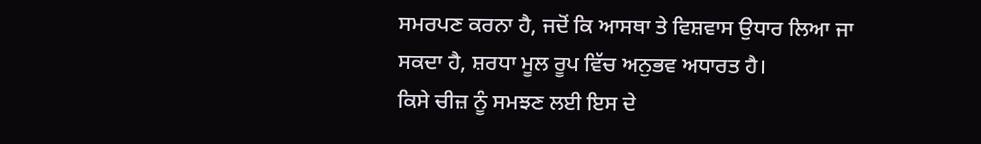ਸਮਰਪਣ ਕਰਨਾ ਹੈ, ਜਦੋਂ ਕਿ ਆਸਥਾ ਤੇ ਵਿਸ਼ਵਾਸ ਉਧਾਰ ਲਿਆ ਜਾ ਸਕਦਾ ਹੈ, ਸ਼ਰਧਾ ਮੂਲ ਰੂਪ ਵਿੱਚ ਅਨੁਭਵ ਅਧਾਰਤ ਹੈ।
ਕਿਸੇ ਚੀਜ਼ ਨੂੰ ਸਮਝਣ ਲਈ ਇਸ ਦੇ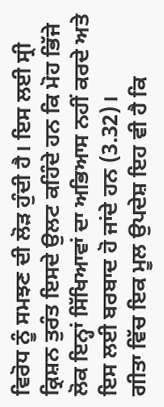ਵਿਰੋਧ ਨੂੰ ਸਮਝਣ ਦੀ ਲੋੜ ਹੁੰਦੀ ਹੈ। ਇਸ ਲਈ ਸ੍ਰੀ ਕ੍ਰਿਸ਼ਨ ਤੁਰੰਤ ਇਸਦੇ ਉਲਟ ਕਹਿੰਦੇ ਹਨ ਕਿ ਮੋਹ ਭਿੱਜੇ ਲੋਕ ਇਨ੍ਹਾਂ ਸਿੱਖਿਆਵਾਂ ਦਾ ਅਭਿਆਸ ਨਹੀਂ ਕਰਦੇ ਅਤੇ ਇਸ ਲਈ ਬਰਬਾਦ ਹੋ ਜਾਂਦੇ ਹਨ (3.32)।
ਗੀਤਾ ਵਿੱਚ ਇਕ ਮੂਲ ਉਪਦੇਸ਼ ਇਹ ਵੀ ਹੈ ਕਿ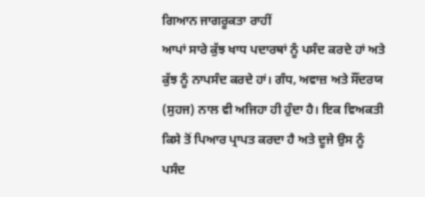ਗਿਆਨ ਜਾਗਰੂਕਤਾ ਰਾਹੀਂ
ਆਪਾਂ ਸਾਰੇ ਕੁੱਝ ਖਾਧ ਪਦਾਰਥਾਂ ਨੂੰ ਪਸੰਦ ਕਰਦੇ ਹਾਂ ਅਤੇ ਕੁੱਝ ਨੂੰ ਨਾਪਸੰਦ ਕਰਦੇ ਹਾਂ। ਗੰਧ, ਅਵਾਜ਼ ਅਤੇ ਸੌਂਦਰਯ (ਸੁਹਜ) ਨਾਲ ਵੀ ਅਜਿਹਾ ਹੀ ਹੁੰਦਾ ਹੈ। ਇਕ ਵਿਅਕਤੀ ਕਿਸੇ ਤੋਂ ਪਿਆਰ ਪ੍ਰਾਪਤ ਕਰਦਾ ਹੈ ਅਤੇ ਦੂਜੇ ਉਸ ਨੂੰ ਪਸੰਦ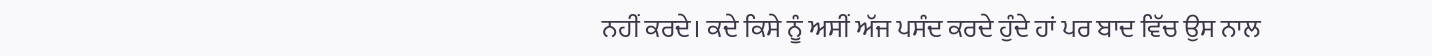ਨਹੀਂ ਕਰਦੇ। ਕਦੇ ਕਿਸੇ ਨੂੰ ਅਸੀਂ ਅੱਜ ਪਸੰਦ ਕਰਦੇ ਹੁੰਦੇ ਹਾਂ ਪਰ ਬਾਦ ਵਿੱਚ ਉਸ ਨਾਲ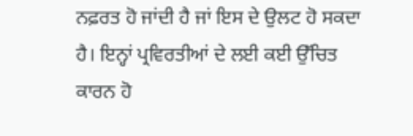ਨਫ਼ਰਤ ਹੋ ਜਾਂਦੀ ਹੈ ਜਾਂ ਇਸ ਦੇ ਉਲਟ ਹੋ ਸਕਦਾ ਹੈ। ਇਨ੍ਹਾਂ ਪ੍ਰਵਿਰਤੀਆਂ ਦੇ ਲਈ ਕਈ ਉੱਚਿਤ ਕਾਰਨ ਹੋ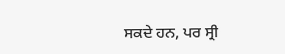ਸਕਦੇ ਹਨ, ਪਰ ਸ੍ਰੀ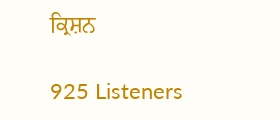ਕ੍ਰਿਸ਼ਨ

925 Listeners